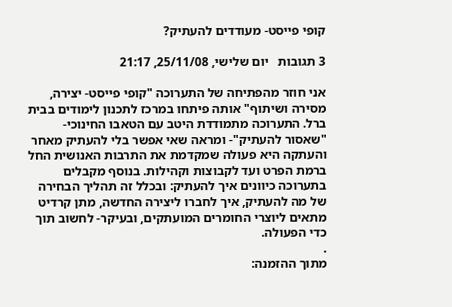קופי פייסט- מעודדים להעתיק?

3 תגובות   יום שלישי, 25/11/08, 21:17

אני חוזר מהפתיחה של התערוכה "קופי פייסט- יצירה, מסירה ושיתוף" אותה פיתחו במרכז לתכנון לימודים בבית ברל. התערוכה מתמודדת היטב עם הטאבו החינוכי- "שאסור להעתיק"- ומראה שאי אפשר בלי להעתיק מאחר והעתקה היא פעולה שמקדמת את התרבות האנושית החל ברמת הפרט ועד לקבוצות וקהילות. בנוסף מקבלים בתערוכה כיוונים איך להעתיק: ובכלל זה תהליך הבחירה של מה להעתיק, איך לחברו ליצירה החדשה, מתן קרדיט מתאים ליוצרי החומרים המועתקים, ובעיקר- לחשוב תוך כדי הפעולה.
.
מתוך ההזמנה: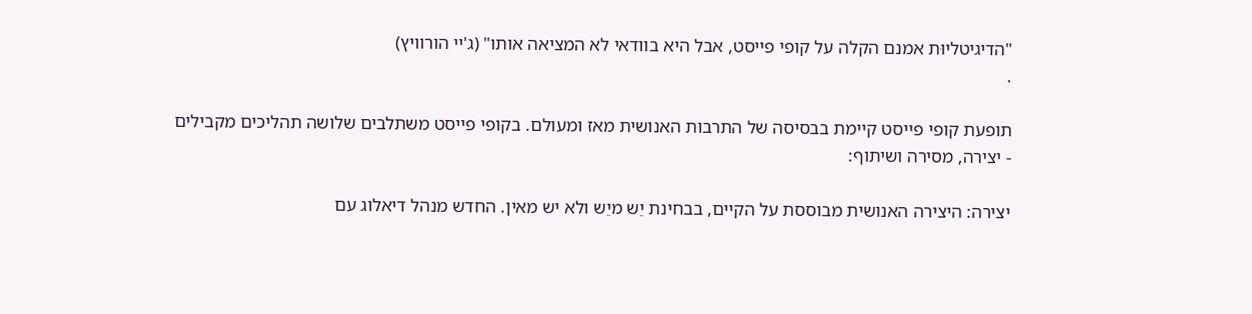"הדיגיטליוּת אמנם הקלה על קופי פייסט, אבל היא בוודאי לא המציאה אותו" (ג'יי הורוויץ)
.

תופעת קופי פייסט קיימת בבסיסה של התרבות האנושית מאז ומעולם. בקופי פייסט משתלבים שלושה תהליכים מקבילים - יצירה, מסירה ושיתוף:

יצירה: היצירה האנושית מבוססת על הקיים, בבחינת יֵש מיֵש ולא יש מאין. החדש מנהל דיאלוג עם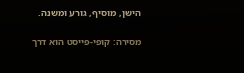הישן, מוסיף, גורע ומשנה.

מסירה: קופי-פייסט הוא דרך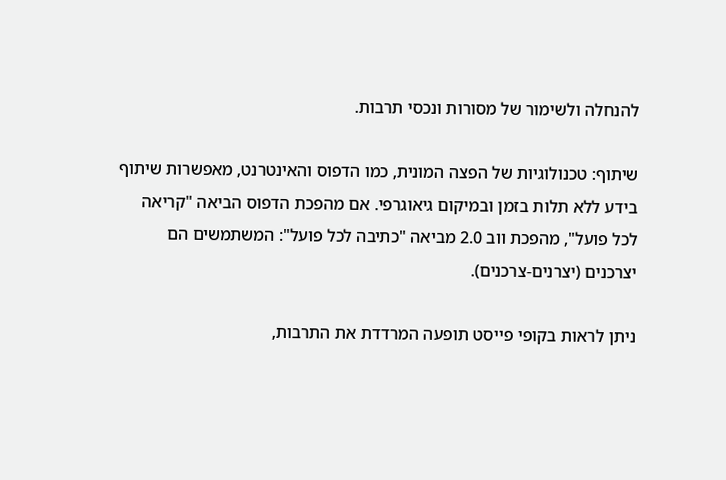להנחלה ולשימור של מסורות ונכסי תרבות.

שיתוף: טכנולוגיות של הפצה המונית, כמו הדפוס והאינטרנט, מאפשרות שיתוף בידע ללא תלות בזמן ובמיקום גיאוגרפי. אם מהפכת הדפוס הביאה "קריאה לכל פועל", מהפכת ווב 2.0 מביאה "כתיבה לכל פועל": המשתמשים הם יצרכנים (יצרנים-צרכנים).

ניתן לראות בקופי פייסט תופעה המרדדת את התרבות,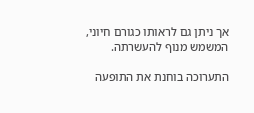אך ניתן גם לראותו כגורם חיוני, המשמש מנוף להעשרתה.

התערוכה בוחנת את התופעה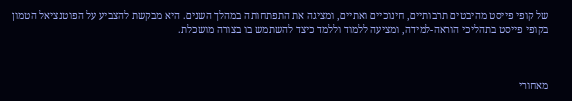של קופי פייסט מהיבטים תרבותיים, חינוכיים ואתיים, ומציגה את התפתחותה במהלך השנים. היא מבקשת להצביע על הפוטנציאל הטמון בקופי פייסט בתהליכי הוראה-למידה, ומציעה ללמוד וללמד כיצד להשתמש בו בצורה מושכלת.



מאחורי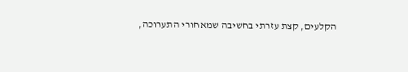הקלעים, קצת עזרתי בחשיבה שמאחורי התערוכה,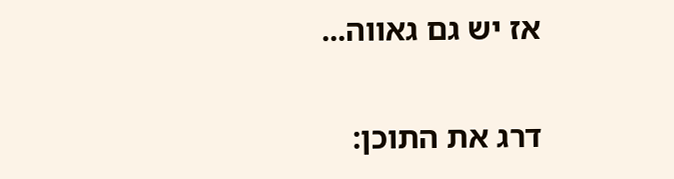אז יש גם גאווה...

דרג את התוכן: